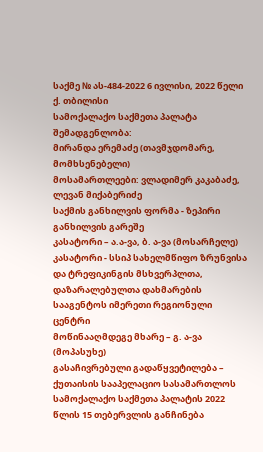საქმე № ას-484-2022 6 ივლისი, 2022 წელი
ქ. თბილისი
სამოქალაქო საქმეთა პალატა
შემადგენლობა:
მირანდა ერემაძე (თავმჯდომარე, მომხსენებელი)
მოსამართლეები: ვლადიმერ კაკაბაძე,
ლევან მიქაბერიძე
საქმის განხილვის ფორმა - ზეპირი განხილვის გარეშე
კასატორი – ა.ა-ვა, ბ. ა-ვა (მოსარჩელე)
კასატორი - სსიპ სახელმწიფო ზრუნვისა და ტრეფიკინგის მსხვერპლთა, დაზარალებულთა დახმარების სააგენტოს იმერეთი რეგიონული ცენტრი
მოწინააღმდეგე მხარე – გ. ა-ვა (მოპასუხე)
გასაჩივრებული გადაწყვეტილება – ქუთაისის სააპელაციო სასამართლოს სამოქალაქო საქმეთა პალატის 2022 წლის 15 თებერვლის განჩინება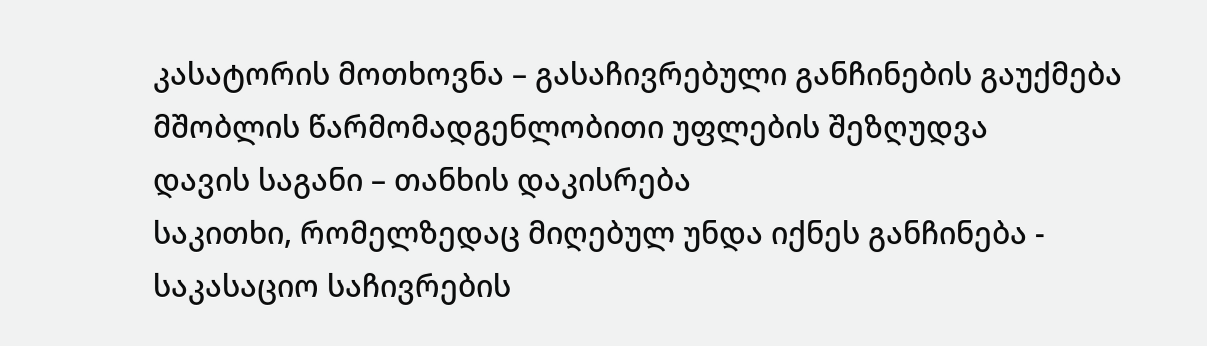კასატორის მოთხოვნა – გასაჩივრებული განჩინების გაუქმება მშობლის წარმომადგენლობითი უფლების შეზღუდვა
დავის საგანი – თანხის დაკისრება
საკითხი, რომელზედაც მიღებულ უნდა იქნეს განჩინება - საკასაციო საჩივრების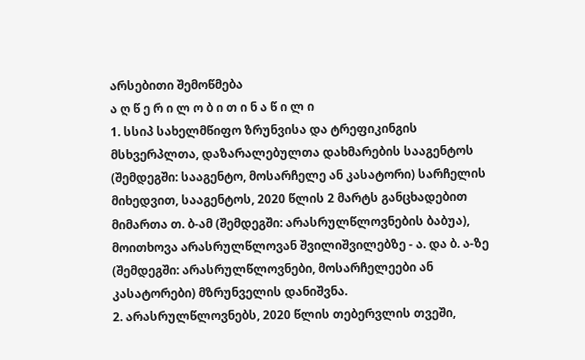არსებითი შემოწმება
ა ღ წ ე რ ი ლ ო ბ ი თ ი ნ ა წ ი ლ ი
1. სსიპ სახელმწიფო ზრუნვისა და ტრეფიკინგის მსხვერპლთა, დაზარალებულთა დახმარების სააგენტოს (შემდეგში: სააგენტო, მოსარჩელე ან კასატორი) სარჩელის მიხედვით, სააგენტოს, 2020 წლის 2 მარტს განცხადებით მიმართა თ. ბ-ამ (შემდეგში: არასრულწლოვნების ბაბუა), მოითხოვა არასრულწლოვან შვილიშვილებზე - ა. და ბ. ა-ზე (შემდეგში: არასრულწლოვნები, მოსარჩელეები ან კასატორები) მზრუნველის დანიშვნა.
2. არასრულწლოვნებს, 2020 წლის თებერვლის თვეში,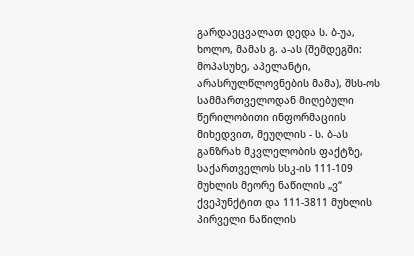გარდაეცვალათ დედა ს. ბ-უა, ხოლო, მამას გ. ა-ას (შემდეგში: მოპასუხე, აპელანტი, არასრულწლოვნების მამა), შსს-ოს სამმართველოდან მიღებული წერილობითი ინფორმაციის მიხედვით, მეუღლის - ს. ბ-ას განზრახ მკვლელობის ფაქტზე, საქართველოს სსკ-ის 111-109 მუხლის მეორე ნაწილის „ვ“ ქვეპუნქტით და 111-3811 მუხლის პირველი ნაწილის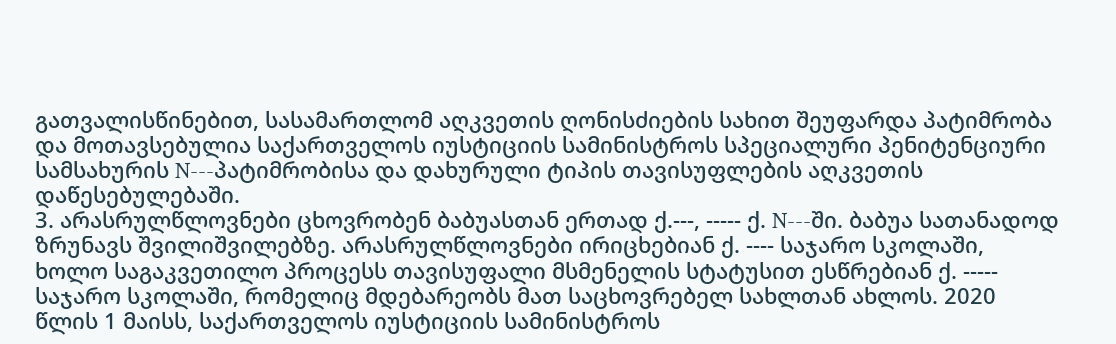გათვალისწინებით, სასამართლომ აღკვეთის ღონისძიების სახით შეუფარდა პატიმრობა და მოთავსებულია საქართველოს იუსტიციის სამინისტროს სპეციალური პენიტენციური სამსახურის N---პატიმრობისა და დახურული ტიპის თავისუფლების აღკვეთის დაწესებულებაში.
3. არასრულწლოვნები ცხოვრობენ ბაბუასთან ერთად ქ.---, ----- ქ. N---ში. ბაბუა სათანადოდ ზრუნავს შვილიშვილებზე. არასრულწლოვნები ირიცხებიან ქ. ---- საჯარო სკოლაში, ხოლო საგაკვეთილო პროცესს თავისუფალი მსმენელის სტატუსით ესწრებიან ქ. ----- საჯარო სკოლაში, რომელიც მდებარეობს მათ საცხოვრებელ სახლთან ახლოს. 2020 წლის 1 მაისს, საქართველოს იუსტიციის სამინისტროს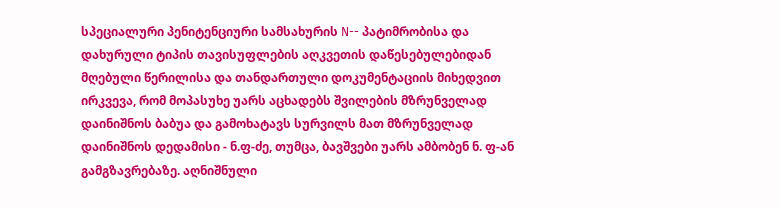სპეციალური პენიტენციური სამსახურის N-- პატიმრობისა და დახურული ტიპის თავისუფლების აღკვეთის დაწესებულებიდან მღებული წერილისა და თანდართული დოკუმენტაციის მიხედვით ირკვევა, რომ მოპასუხე უარს აცხადებს შვილების მზრუნველად დაინიშნოს ბაბუა და გამოხატავს სურვილს მათ მზრუნველად დაინიშნოს დედამისი - ნ.ფ-ძე, თუმცა, ბავშვები უარს ამბობენ ნ. ფ-ან გამგზავრებაზე. აღნიშნული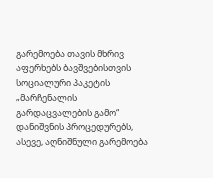გარემოება თავის მხრივ აფერხებს ბავშვებისთვის სოციალური პაკეტის „მარჩენალის გარდაცვალების გამო“ დანიშვნის პროცედურებს, ასევე, აღნიშნული გარემოება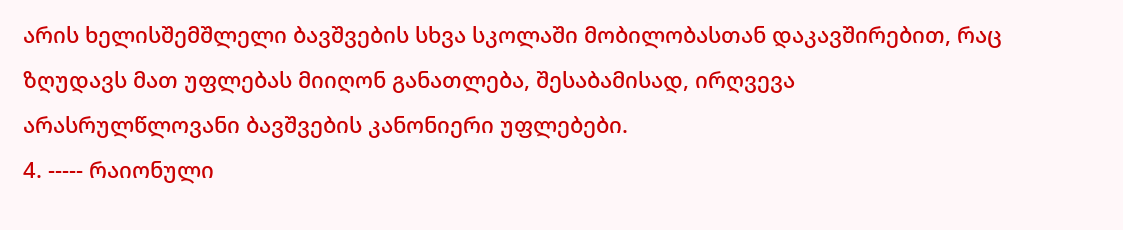არის ხელისშემშლელი ბავშვების სხვა სკოლაში მობილობასთან დაკავშირებით, რაც ზღუდავს მათ უფლებას მიიღონ განათლება, შესაბამისად, ირღვევა არასრულწლოვანი ბავშვების კანონიერი უფლებები.
4. ----- რაიონული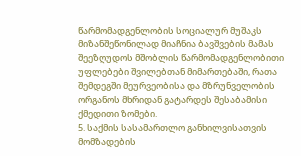წარმომადგენლობის სოციალურ მუშაკს მიზანშეწონილად მიაჩნია ბავშვების მამას შეეზღუდოს მშობლის წარმომადგენლობითი უფლებები შვილებთან მიმართებაში, რათა შემდეგში მეურვეობისა და მზრუნველობის ორგანოს მხრიდან გატარდეს შესაბამისი ქმედითი ზომები.
5. საქმის სასამართლო განხილვისათვის მომზადების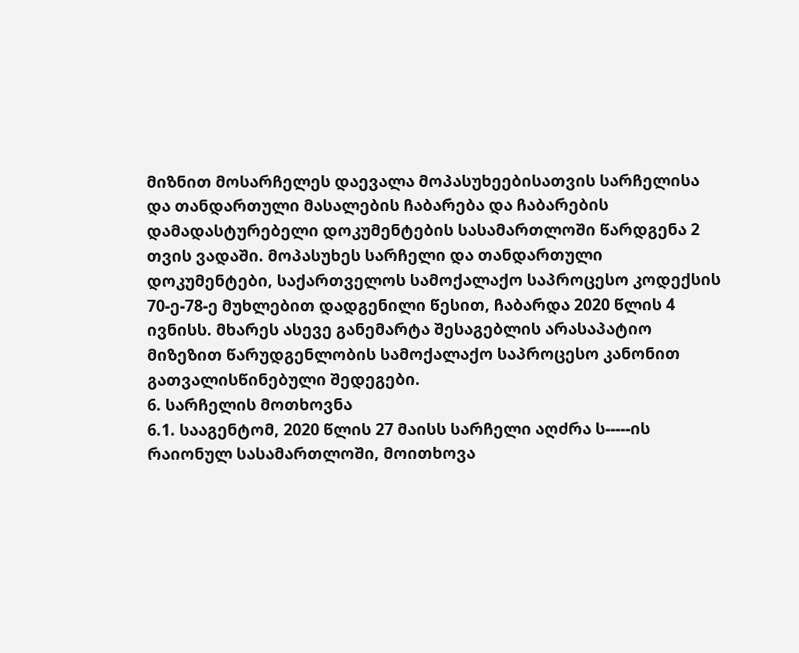მიზნით მოსარჩელეს დაევალა მოპასუხეებისათვის სარჩელისა და თანდართული მასალების ჩაბარება და ჩაბარების დამადასტურებელი დოკუმენტების სასამართლოში წარდგენა 2 თვის ვადაში. მოპასუხეს სარჩელი და თანდართული დოკუმენტები, საქართველოს სამოქალაქო საპროცესო კოდექსის 70-ე-78-ე მუხლებით დადგენილი წესით, ჩაბარდა 2020 წლის 4 ივნისს. მხარეს ასევე განემარტა შესაგებლის არასაპატიო მიზეზით წარუდგენლობის სამოქალაქო საპროცესო კანონით გათვალისწინებული შედეგები.
6. სარჩელის მოთხოვნა
6.1. სააგენტომ, 2020 წლის 27 მაისს სარჩელი აღძრა ს-----ის რაიონულ სასამართლოში, მოითხოვა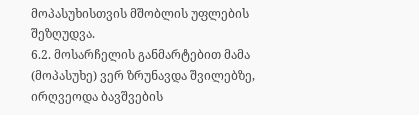მოპასუხისთვის მშობლის უფლების შეზღუდვა.
6.2. მოსარჩელის განმარტებით მამა (მოპასუხე) ვერ ზრუნავდა შვილებზე, ირღვეოდა ბავშვების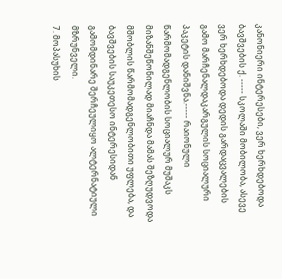კანონიერი ინტერესები, ვერ ხერხდებოდა ბავშვების ქ. ----- სკოლაში მობილობა, ასევე ვერ ხერხდებოდა დედის გარდაცვალების გამო მარჩენალდაკარგულის სოციალური პაკეტის დანიშვნა.----- რაიონული წარმომადგენლობის სოციალურ მუშაკს მიზანშეწონილად მიაჩნდა მამას შეზღუდვოდა მშობლის წარმომადგენლობითი უფლება, და ბავშვების საუკეთესო ინტერესიდან გამომდინარე შერჩეულიყო ალტერნატიული მზრუნველი.
7. მოპასუხის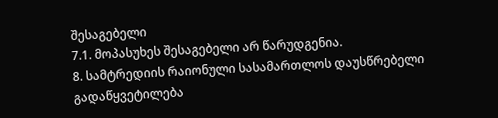შესაგებელი
7.1. მოპასუხეს შესაგებელი არ წარუდგენია.
8. სამტრედიის რაიონული სასამართლოს დაუსწრებელი გადაწყვეტილება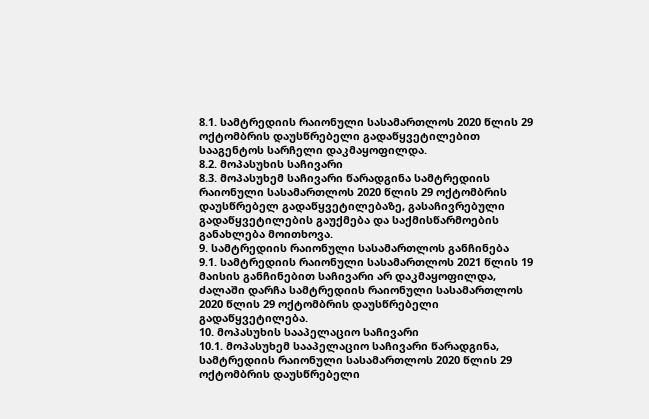8.1. სამტრედიის რაიონული სასამართლოს 2020 წლის 29 ოქტომბრის დაუსწრებელი გადაწყვეტილებით სააგენტოს სარჩელი დაკმაყოფილდა.
8.2. მოპასუხის საჩივარი
8.3. მოპასუხემ საჩივარი წარადგინა სამტრედიის რაიონული სასამართლოს 2020 წლის 29 ოქტომბრის დაუსწრებელ გადაწყვეტილებაზე, გასაჩივრებული გადაწყვეტილების გაუქმება და საქმისწარმოების განახლება მოითხოვა.
9. სამტრედიის რაიონული სასამართლოს განჩინება
9.1. სამტრედიის რაიონული სასამართლოს 2021 წლის 19 მაისის განჩინებით საჩივარი არ დაკმაყოფილდა, ძალაში დარჩა სამტრედიის რაიონული სასამართლოს 2020 წლის 29 ოქტომბრის დაუსწრებელი გადაწყვეტილება.
10. მოპასუხის სააპელაციო საჩივარი
10.1. მოპასუხემ სააპელაციო საჩივარი წარადგინა, სამტრედიის რაიონული სასამართლოს 2020 წლის 29 ოქტომბრის დაუსწრებელი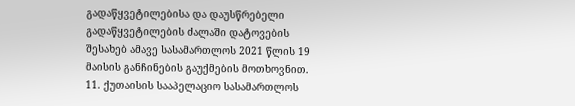გადაწყვეტილებისა და დაუსწრებელი გადაწყვეტილების ძალაში დატოვების შესახებ ამავე სასამართლოს 2021 წლის 19 მაისის განჩინების გაუქმების მოთხოვნით.
11. ქუთაისის სააპელაციო სასამართლოს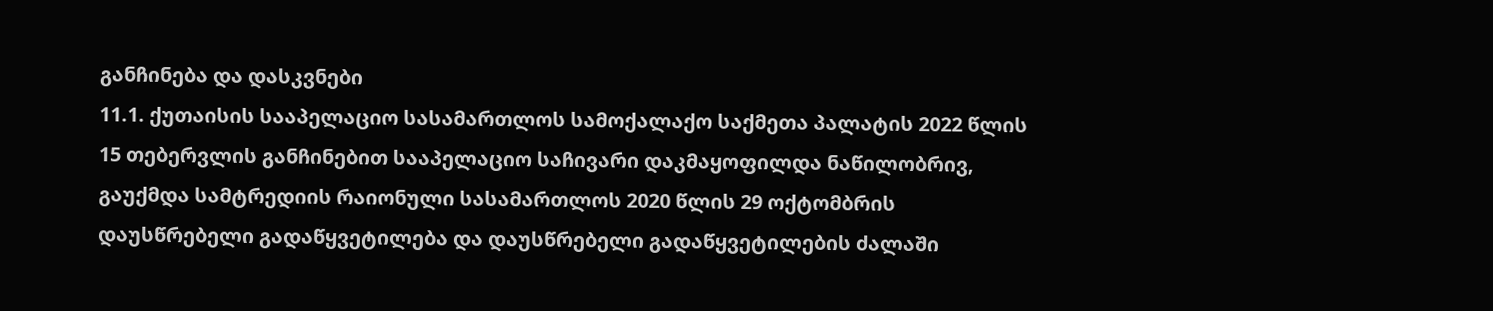განჩინება და დასკვნები
11.1. ქუთაისის სააპელაციო სასამართლოს სამოქალაქო საქმეთა პალატის 2022 წლის 15 თებერვლის განჩინებით სააპელაციო საჩივარი დაკმაყოფილდა ნაწილობრივ, გაუქმდა სამტრედიის რაიონული სასამართლოს 2020 წლის 29 ოქტომბრის დაუსწრებელი გადაწყვეტილება და დაუსწრებელი გადაწყვეტილების ძალაში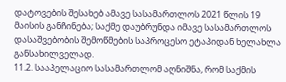დატოვების შესახებ ამავე სასამართლოს 2021 წლის 19 მაისის განჩინება; საქმე დაუბრუნდა იმავე სასამართლოს დასაშვებობის შემოწმების საპროცესო ეტაპიდან ხელახლა განსახილველად.
11.2. სააპელაციო სასამართლომ აღნიშნა, რომ საქმის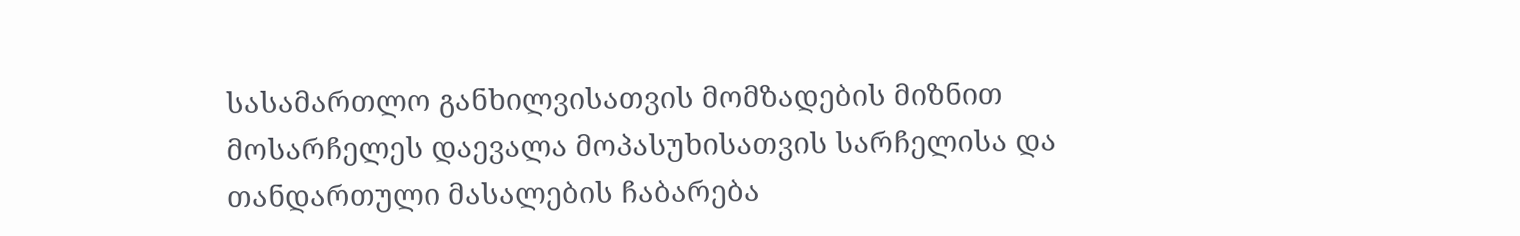სასამართლო განხილვისათვის მომზადების მიზნით მოსარჩელეს დაევალა მოპასუხისათვის სარჩელისა და თანდართული მასალების ჩაბარება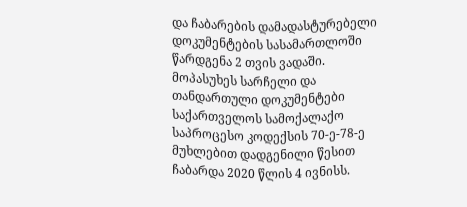და ჩაბარების დამადასტურებელი დოკუმენტების სასამართლოში წარდგენა 2 თვის ვადაში. მოპასუხეს სარჩელი და თანდართული დოკუმენტები საქართველოს სამოქალაქო საპროცესო კოდექსის 70-ე-78-ე მუხლებით დადგენილი წესით ჩაბარდა 2020 წლის 4 ივნისს.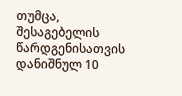თუმცა, შესაგებელის წარდგენისათვის დანიშნულ 10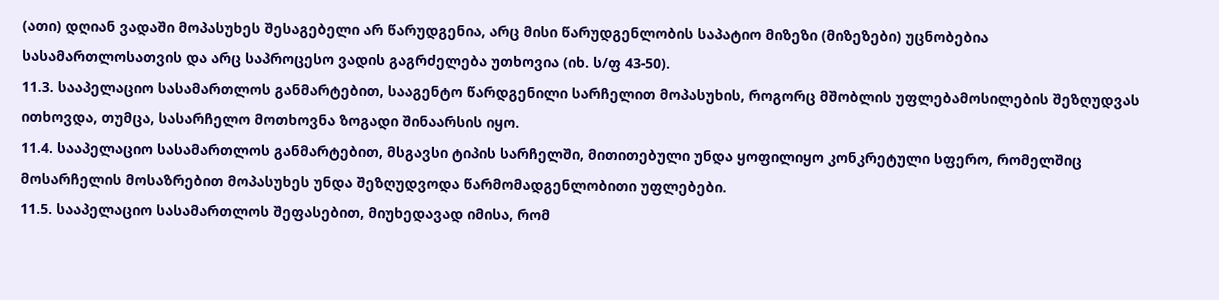(ათი) დღიან ვადაში მოპასუხეს შესაგებელი არ წარუდგენია, არც მისი წარუდგენლობის საპატიო მიზეზი (მიზეზები) უცნობებია სასამართლოსათვის და არც საპროცესო ვადის გაგრძელება უთხოვია (იხ. ს/ფ 43-50).
11.3. სააპელაციო სასამართლოს განმარტებით, სააგენტო წარდგენილი სარჩელით მოპასუხის, როგორც მშობლის უფლებამოსილების შეზღუდვას ითხოვდა, თუმცა, სასარჩელო მოთხოვნა ზოგადი შინაარსის იყო.
11.4. სააპელაციო სასამართლოს განმარტებით, მსგავსი ტიპის სარჩელში, მითითებული უნდა ყოფილიყო კონკრეტული სფერო, რომელშიც მოსარჩელის მოსაზრებით მოპასუხეს უნდა შეზღუდვოდა წარმომადგენლობითი უფლებები.
11.5. სააპელაციო სასამართლოს შეფასებით, მიუხედავად იმისა, რომ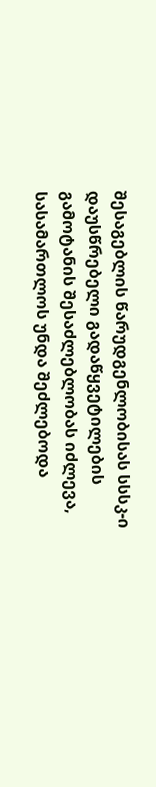შესაგებლის წარუდგენლობისას სსსკ-ი დაუსწრებელი გადაწყვეტილების გამოტანის შესაძლებლობას იძლევა, სასამართლოს უნდა შეძლებოდა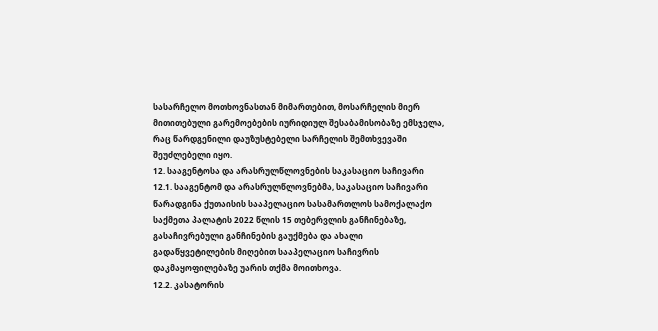სასარჩელო მოთხოვნასთან მიმართებით, მოსარჩელის მიერ მითითებული გარემოებების იურიდიულ შესაბამისობაზე ემსჯელა, რაც წარდგენილი დაუზუსტებელი სარჩელის შემთხვევაში შეუძლებელი იყო.
12. სააგენტოსა და არასრულწლოვნების საკასაციო საჩივარი
12.1. სააგენტომ და არასრულწლოვნებმა, საკასაციო საჩივარი წარადგინა ქუთაისის სააპელაციო სასამართლოს სამოქალაქო საქმეთა პალატის 2022 წლის 15 თებერვლის განჩინებაზე, გასაჩივრებული განჩინების გაუქმება და ახალი გადაწყვეტილების მიღებით სააპელაციო საჩივრის დაკმაყოფილებაზე უარის თქმა მოითხოვა.
12.2. კასატორის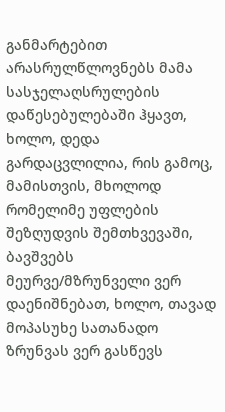განმარტებით არასრულწლოვნებს მამა სასჯელაღსრულების დაწესებულებაში ჰყავთ, ხოლო, დედა გარდაცვლილია, რის გამოც, მამისთვის, მხოლოდ რომელიმე უფლების შეზღუდვის შემთხვევაში, ბავშვებს მეურვე/მზრუნველი ვერ დაენიშნებათ, ხოლო, თავად მოპასუხე სათანადო ზრუნვას ვერ გასწევს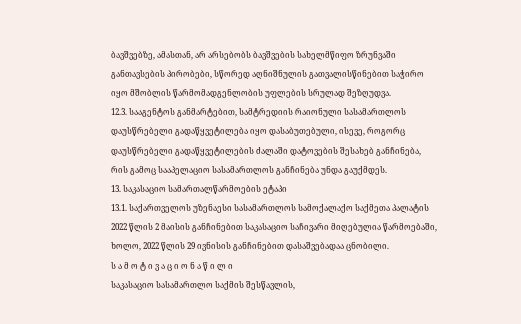ბავშვებზე, ამასთან, არ არსებობს ბავშვების სახელმწიფო ზრუნვაში განთავსების პირობები, სწორედ აღნიშნულის გათვალისწინებით საჭირო იყო მშობლის წარმომადგენლობის უფლების სრულად შეზღუდვა.
12.3. სააგენტოს განმარტებით, სამტრედიის რაიონული სასამართლოს დაუსწრებელი გადაწყვეტილება იყო დასაბუთებული, ისევე, როგორც დაუსწრებელი გადაწყვეტილების ძალაში დატოვების შესახებ განჩინება, რის გამოც სააპელაციო სასამართლოს განჩინება უნდა გაუქმდეს.
13. საკასაციო სამართალწარმოების ეტაპი
13.1. საქართველოს უზენაესი სასამართლოს სამოქალაქო საქმეთა პალატის 2022 წლის 2 მაისის განჩინებით საკასაციო საჩივარი მიღებულია წარმოებაში, ხოლო, 2022 წლის 29 ივნისის განჩინებით დასაშვებადაა ცნობილი.
ს ა მ ო ტ ი ვ ა ც ი ო ნ ა წ ი ლ ი
საკასაციო სასამართლო საქმის შესწავლის,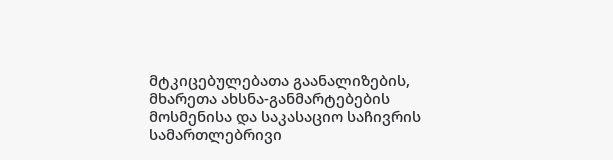მტკიცებულებათა გაანალიზების, მხარეთა ახსნა-განმარტებების მოსმენისა და საკასაციო საჩივრის სამართლებრივი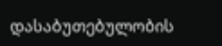დასაბუთებულობის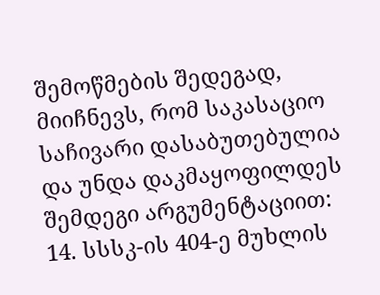შემოწმების შედეგად, მიიჩნევს, რომ საკასაციო საჩივარი დასაბუთებულია და უნდა დაკმაყოფილდეს შემდეგი არგუმენტაციით:
14. სსსკ-ის 404-ე მუხლის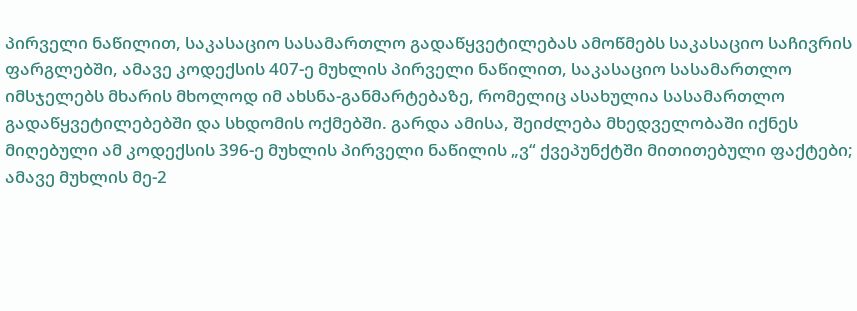პირველი ნაწილით, საკასაციო სასამართლო გადაწყვეტილებას ამოწმებს საკასაციო საჩივრის ფარგლებში, ამავე კოდექსის 407-ე მუხლის პირველი ნაწილით, საკასაციო სასამართლო იმსჯელებს მხარის მხოლოდ იმ ახსნა-განმარტებაზე, რომელიც ასახულია სასამართლო გადაწყვეტილებებში და სხდომის ოქმებში. გარდა ამისა, შეიძლება მხედველობაში იქნეს მიღებული ამ კოდექსის 396-ე მუხლის პირველი ნაწილის „ვ“ ქვეპუნქტში მითითებული ფაქტები; ამავე მუხლის მე-2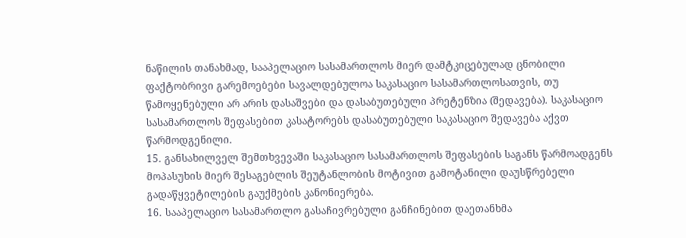ნაწილის თანახმად, სააპელაციო სასამართლოს მიერ დამტკიცებულად ცნობილი ფაქტობრივი გარემოებები სავალდებულოა საკასაციო სასამართლოსათვის, თუ წამოყენებული არ არის დასაშვები და დასაბუთებული პრეტენზია (შედავება). საკასაციო სასამართლოს შეფასებით კასატორებს დასაბუთებული საკასაციო შედავება აქვთ წარმოდგენილი.
15. განსახილველ შემთხვევაში საკასაციო სასამართლოს შეფასების საგანს წარმოადგენს მოპასუხის მიერ შესაგებლის შეუტანლობის მოტივით გამოტანილი დაუსწრებელი გადაწყვეტილების გაუქმების კანონიერება.
16. სააპელაციო სასამართლო გასაჩივრებული განჩინებით დაეთანხმა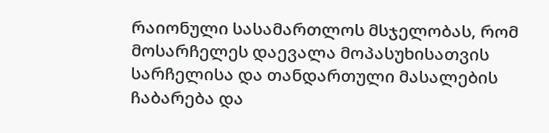რაიონული სასამართლოს მსჯელობას, რომ მოსარჩელეს დაევალა მოპასუხისათვის სარჩელისა და თანდართული მასალების ჩაბარება და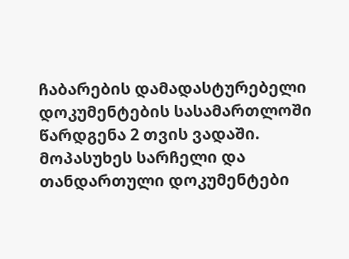ჩაბარების დამადასტურებელი დოკუმენტების სასამართლოში წარდგენა 2 თვის ვადაში. მოპასუხეს სარჩელი და თანდართული დოკუმენტები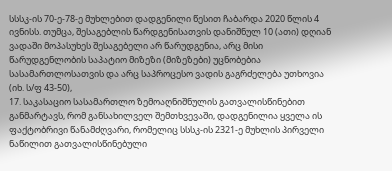სსსკ-ის 70-ე-78-ე მუხლებით დადგენილი წესით ჩაბარდა 2020 წლის 4 ივნისს. თუმცა, შესაგებლის წარდგენისათვის დანიშნულ 10 (ათი) დღიან ვადაში მოპასუხეს შესაგებელი არ წარუდგენია, არც მისი წარუდგენლობის საპატიო მიზეზი (მიზეზები) უცნობებია სასამართლოსათვის და არც საპროცესო ვადის გაგრძელება უთხოვია (იხ. ს/ფ 43-50),
17. საკასაციო სასამართლო ზემოაღნიშნულის გათვალისწინებით განმარტავს, რომ განსახილველ შემთხვევაში, დადგენილია ყველა ის ფაქტობრივი წანამძღვარი, რომელიც სსსკ-ის 2321-ე მუხლის პირველი ნაწილით გათვალისწინებული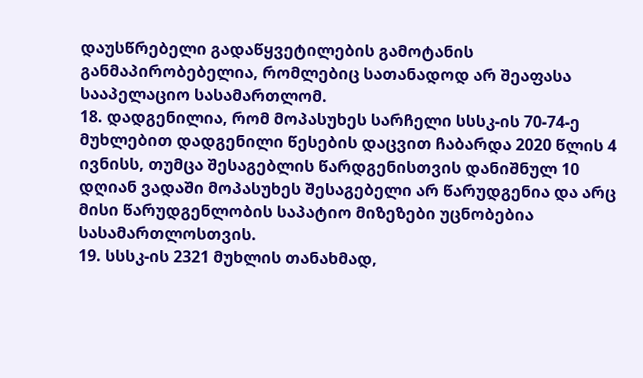დაუსწრებელი გადაწყვეტილების გამოტანის განმაპირობებელია, რომლებიც სათანადოდ არ შეაფასა სააპელაციო სასამართლომ.
18. დადგენილია, რომ მოპასუხეს სარჩელი სსსკ-ის 70-74-ე მუხლებით დადგენილი წესების დაცვით ჩაბარდა 2020 წლის 4 ივნისს, თუმცა შესაგებლის წარდგენისთვის დანიშნულ 10 დღიან ვადაში მოპასუხეს შესაგებელი არ წარუდგენია და არც მისი წარუდგენლობის საპატიო მიზეზები უცნობებია სასამართლოსთვის.
19. სსსკ-ის 2321 მუხლის თანახმად,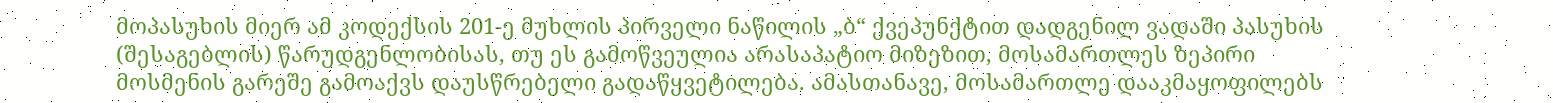მოპასუხის მიერ ამ კოდექსის 201-ე მუხლის პირველი ნაწილის „ბ“ ქვეპუნქტით დადგენილ ვადაში პასუხის (შესაგებლის) წარუდგენლობისას, თუ ეს გამოწვეულია არასაპატიო მიზეზით, მოსამართლეს ზეპირი მოსმენის გარეშე გამოაქვს დაუსწრებელი გადაწყვეტილება. ამასთანავე, მოსამართლე დააკმაყოფილებს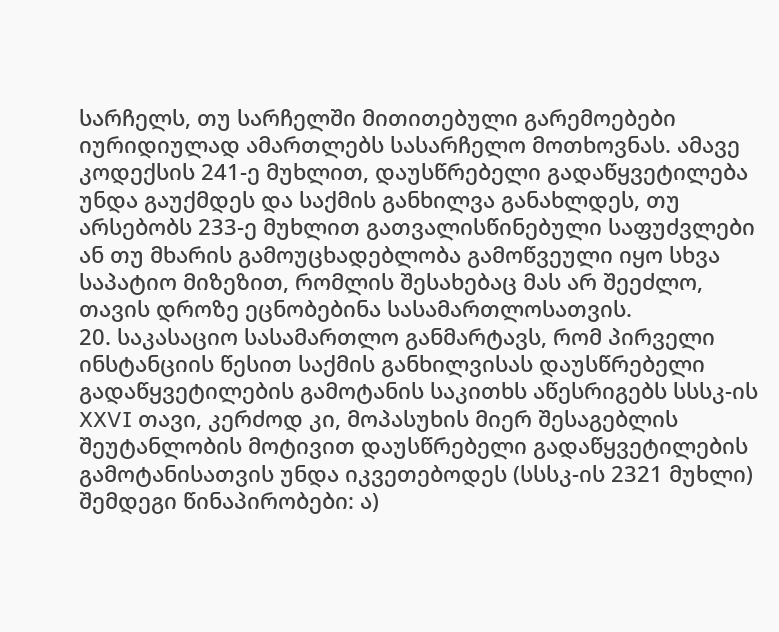სარჩელს, თუ სარჩელში მითითებული გარემოებები იურიდიულად ამართლებს სასარჩელო მოთხოვნას. ამავე კოდექსის 241-ე მუხლით, დაუსწრებელი გადაწყვეტილება უნდა გაუქმდეს და საქმის განხილვა განახლდეს, თუ არსებობს 233-ე მუხლით გათვალისწინებული საფუძვლები ან თუ მხარის გამოუცხადებლობა გამოწვეული იყო სხვა საპატიო მიზეზით, რომლის შესახებაც მას არ შეეძლო, თავის დროზე ეცნობებინა სასამართლოსათვის.
20. საკასაციო სასამართლო განმარტავს, რომ პირველი ინსტანციის წესით საქმის განხილვისას დაუსწრებელი გადაწყვეტილების გამოტანის საკითხს აწესრიგებს სსსკ-ის XXVI თავი, კერძოდ კი, მოპასუხის მიერ შესაგებლის შეუტანლობის მოტივით დაუსწრებელი გადაწყვეტილების გამოტანისათვის უნდა იკვეთებოდეს (სსსკ-ის 2321 მუხლი) შემდეგი წინაპირობები: ა)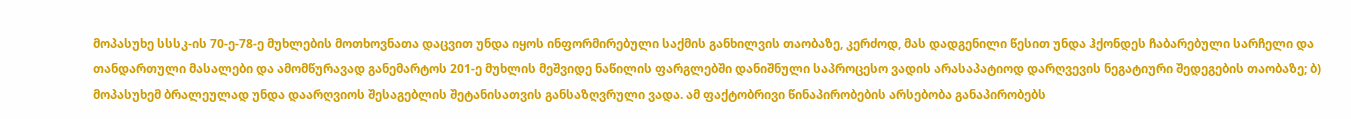მოპასუხე სსსკ-ის 70-ე-78-ე მუხლების მოთხოვნათა დაცვით უნდა იყოს ინფორმირებული საქმის განხილვის თაობაზე, კერძოდ, მას დადგენილი წესით უნდა ჰქონდეს ჩაბარებული სარჩელი და თანდართული მასალები და ამომწურავად განემარტოს 201-ე მუხლის მეშვიდე ნაწილის ფარგლებში დანიშნული საპროცესო ვადის არასაპატიოდ დარღვევის ნეგატიური შედეგების თაობაზე; ბ) მოპასუხემ ბრალეულად უნდა დაარღვიოს შესაგებლის შეტანისათვის განსაზღვრული ვადა. ამ ფაქტობრივი წინაპირობების არსებობა განაპირობებს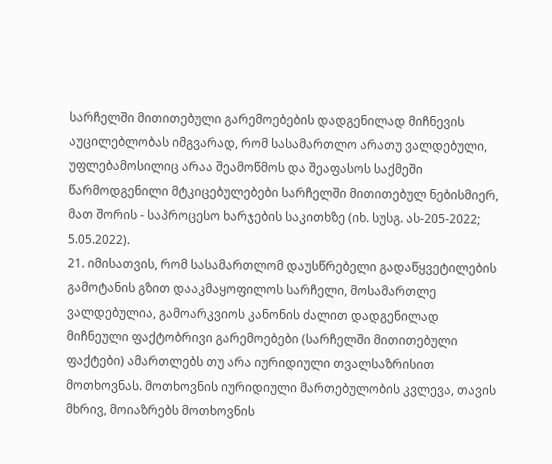სარჩელში მითითებული გარემოებების დადგენილად მიჩნევის აუცილებლობას იმგვარად, რომ სასამართლო არათუ ვალდებული, უფლებამოსილიც არაა შეამოწმოს და შეაფასოს საქმეში წარმოდგენილი მტკიცებულებები სარჩელში მითითებულ ნებისმიერ, მათ შორის - საპროცესო ხარჯების საკითხზე (იხ. სუსგ. ას-205-2022; 5.05.2022).
21. იმისათვის, რომ სასამართლომ დაუსწრებელი გადაწყვეტილების გამოტანის გზით დააკმაყოფილოს სარჩელი, მოსამართლე ვალდებულია, გამოარკვიოს კანონის ძალით დადგენილად მიჩნეული ფაქტობრივი გარემოებები (სარჩელში მითითებული ფაქტები) ამართლებს თუ არა იურიდიული თვალსაზრისით მოთხოვნას. მოთხოვნის იურიდიული მართებულობის კვლევა, თავის მხრივ, მოიაზრებს მოთხოვნის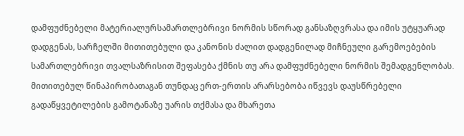დამფუძნებელი მატერიალურსამართლებრივი ნორმის სწორად განსაზღვრასა და იმის უტყუარად დადგენას, სარჩელში მითითებული და კანონის ძალით დადგენილად მიჩნეული გარემოებების სამართლებრივი თვალსაზრისით შეფასება ქმნის თუ არა დამფუძნებელი ნორმის შემადგენლობას. მითითებულ წინაპირობათაგან თუნდაც ერთ-ერთის არარსებობა იწვევს დაუსწრებელი გადაწყვეტილების გამოტანაზე უარის თქმასა და მხარეთა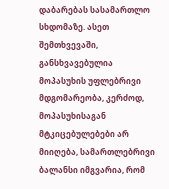დაბარებას სასამართლო სხდომაზე. ასეთ შემთხვევაში, განსხვავებულია მოპასუხის უფლებრივი მდგომარეობა, კერძოდ, მოპასუხისაგან მტკიცებულებები არ მიიღება, სამართლებრივი ბალანსი იმგვარია, რომ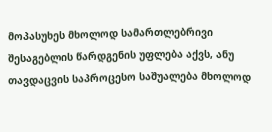მოპასუხეს მხოლოდ სამართლებრივი შესაგებლის წარდგენის უფლება აქვს, ანუ თავდაცვის საპროცესო საშუალება მხოლოდ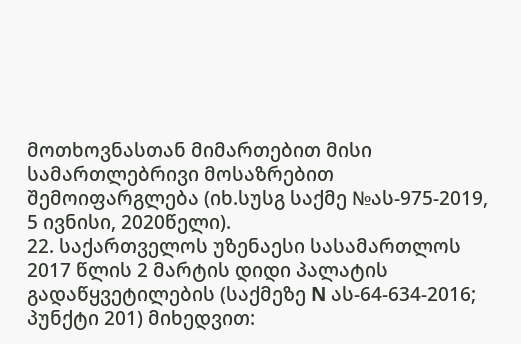მოთხოვნასთან მიმართებით მისი სამართლებრივი მოსაზრებით შემოიფარგლება (იხ.სუსგ საქმე №ას-975-2019, 5 ივნისი, 2020წელი).
22. საქართველოს უზენაესი სასამართლოს 2017 წლის 2 მარტის დიდი პალატის გადაწყვეტილების (საქმეზე N ას-64-634-2016; პუნქტი 201) მიხედვით: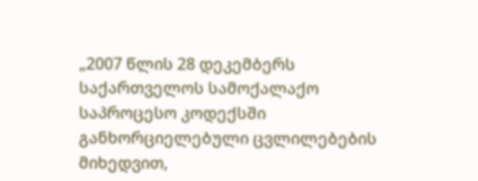„2007 წლის 28 დეკემბერს საქართველოს სამოქალაქო საპროცესო კოდექსში განხორციელებული ცვლილებების მიხედვით,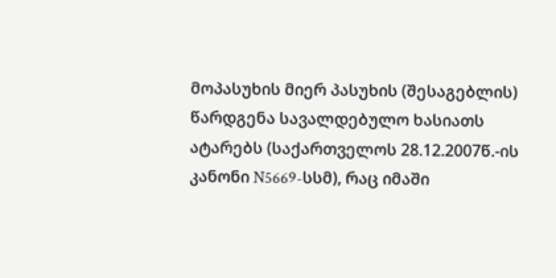მოპასუხის მიერ პასუხის (შესაგებლის) წარდგენა სავალდებულო ხასიათს ატარებს (საქართველოს 28.12.2007წ.-ის კანონი N5669-სსმ), რაც იმაში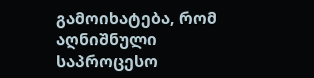გამოიხატება, რომ აღნიშნული საპროცესო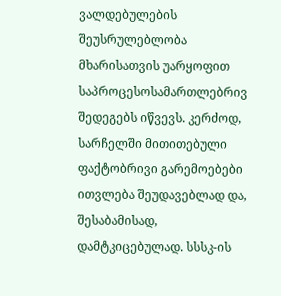ვალდებულების შეუსრულებლობა მხარისათვის უარყოფით საპროცესოსამართლებრივ შედეგებს იწვევს. კერძოდ, სარჩელში მითითებული ფაქტობრივი გარემოებები ითვლება შეუდავებლად და, შესაბამისად, დამტკიცებულად. სსსკ-ის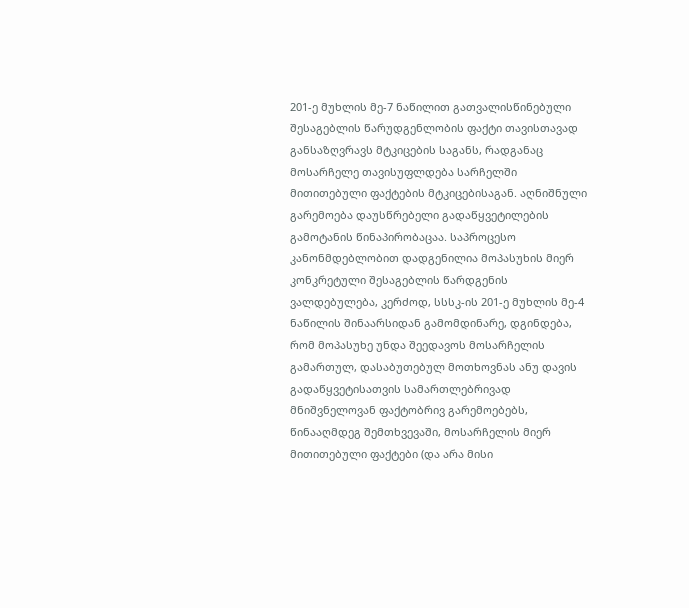201-ე მუხლის მე-7 ნაწილით გათვალისწინებული შესაგებლის წარუდგენლობის ფაქტი თავისთავად განსაზღვრავს მტკიცების საგანს, რადგანაც მოსარჩელე თავისუფლდება სარჩელში მითითებული ფაქტების მტკიცებისაგან. აღნიშნული გარემოება დაუსწრებელი გადაწყვეტილების გამოტანის წინაპირობაცაა. საპროცესო კანონმდებლობით დადგენილია მოპასუხის მიერ კონკრეტული შესაგებლის წარდგენის ვალდებულება, კერძოდ, სსსკ-ის 201-ე მუხლის მე-4 ნაწილის შინაარსიდან გამომდინარე, დგინდება, რომ მოპასუხე უნდა შეედავოს მოსარჩელის გამართულ, დასაბუთებულ მოთხოვნას ანუ დავის გადაწყვეტისათვის სამართლებრივად მნიშვნელოვან ფაქტობრივ გარემოებებს, წინააღმდეგ შემთხვევაში, მოსარჩელის მიერ მითითებული ფაქტები (და არა მისი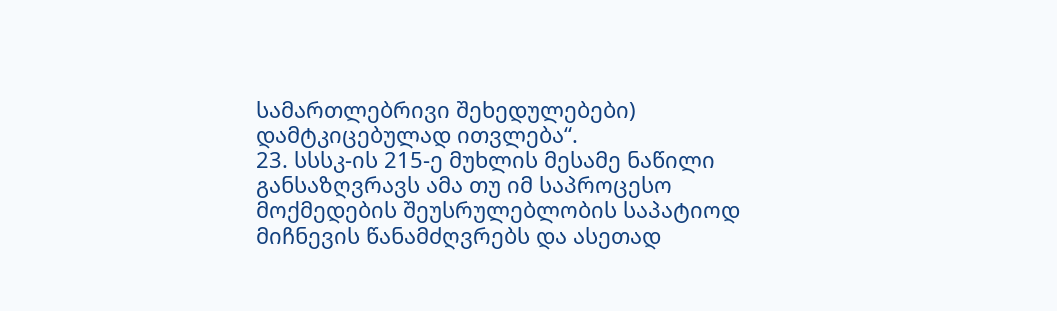სამართლებრივი შეხედულებები) დამტკიცებულად ითვლება“.
23. სსსკ-ის 215-ე მუხლის მესამე ნაწილი განსაზღვრავს ამა თუ იმ საპროცესო მოქმედების შეუსრულებლობის საპატიოდ მიჩნევის წანამძღვრებს და ასეთად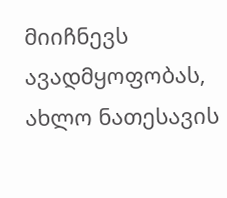მიიჩნევს ავადმყოფობას, ახლო ნათესავის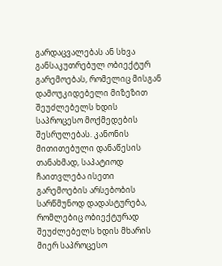გარდაცვალებას ან სხვა განსაკუთრებულ ობიექტურ გარემოებას, რომელიც მისგან დამოუკიდებელი მიზეზით შეუძლებელს ხდის საპროცესო მოქმედების შესრულებას. კანონის მითითებული დანაწესის თანახმად, საპატიოდ ჩაითვლება ისეთი გარემოების არსებობის სარწმუნოდ დადასტურება, რომლებიც ობიექტურად შეუძლებელს ხდის მხარის მიერ საპროცესო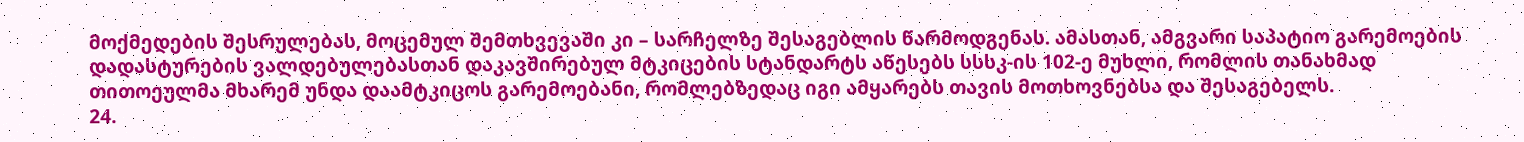მოქმედების შესრულებას, მოცემულ შემთხვევაში კი – სარჩელზე შესაგებლის წარმოდგენას. ამასთან, ამგვარი საპატიო გარემოების დადასტურების ვალდებულებასთან დაკავშირებულ მტკიცების სტანდარტს აწესებს სსსკ-ის 102-ე მუხლი, რომლის თანახმად თითოეულმა მხარემ უნდა დაამტკიცოს გარემოებანი, რომლებზედაც იგი ამყარებს თავის მოთხოვნებსა და შესაგებელს.
24.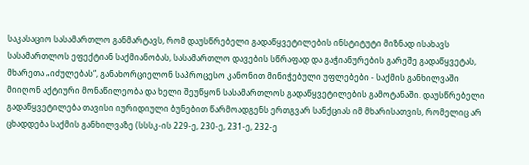საკასაციო სასამართლო განმარტავს, რომ დაუსწრებელი გადაწყვეტილების ინსტიტუტი მიზნად ისახავს სასამართლოს ეფექტიან საქმიანობას, სასამართლო დავების სწრაფად და გაჭიანურების გარეშე გადაწყვეტას, მხარეთა „იძულებას“, განახორციელონ საპროცესო კანონით მინიჭებული უფლებები - საქმის განხილვაში მიიღონ აქტიური მონაწილეობა და ხელი შეუწყონ სასამართლოს გადაწყვეტილების გამოტანაში. დაუსწრებელი გადაწყვეტილება თავისი იურიდიული ბუნებით წარმოადგენს ერთგვარ სანქციას იმ მხარისათვის, რომელიც არ ცხადდება საქმის განხილვაზე (სსსკ-ის 229-ე, 230-ე, 231-ე, 232-ე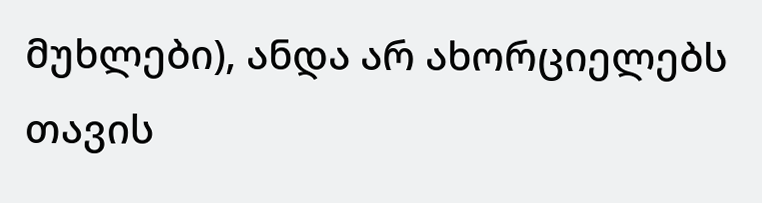მუხლები), ანდა არ ახორციელებს თავის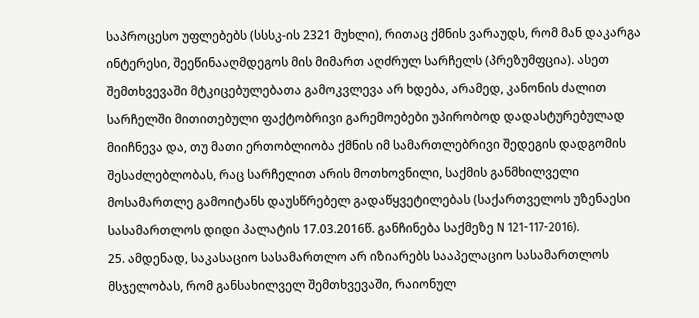საპროცესო უფლებებს (სსსკ-ის 2321 მუხლი), რითაც ქმნის ვარაუდს, რომ მან დაკარგა ინტერესი, შეეწინააღმდეგოს მის მიმართ აღძრულ სარჩელს (პრეზუმფცია). ასეთ შემთხვევაში მტკიცებულებათა გამოკვლევა არ ხდება, არამედ, კანონის ძალით სარჩელში მითითებული ფაქტობრივი გარემოებები უპირობოდ დადასტურებულად მიიჩნევა და, თუ მათი ერთობლიობა ქმნის იმ სამართლებრივი შედეგის დადგომის შესაძლებლობას, რაც სარჩელით არის მოთხოვნილი, საქმის განმხილველი მოსამართლე გამოიტანს დაუსწრებელ გადაწყვეტილებას (საქართველოს უზენაესი სასამართლოს დიდი პალატის 17.03.2016წ. განჩინება საქმეზე N 121-117-2016).
25. ამდენად, საკასაციო სასამართლო არ იზიარებს სააპელაციო სასამართლოს მსჯელობას, რომ განსახილველ შემთხვევაში, რაიონულ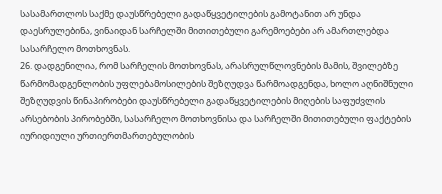სასამართლოს საქმე დაუსწრებელი გადაწყვეტილების გამოტანით არ უნდა დაესრულებინა, ვინაიდან სარჩელში მითითებული გარემოებები არ ამართლებდა სასარჩელო მოთხოვნას.
26. დადგენილია, რომ სარჩელის მოთხოვნას, არასრულწლოვნების მამის, შვილებზე წარმომადგენლობის უფლებამოსილების შეზღუდვა წარმოადგენდა, ხოლო აღნიშნული შეზღუდვის წინაპირობები დაუსწრებელი გადაწყვეტილების მიღების საფუძვლის არსებობის პირობებში, სასარჩელო მოთხოვნისა და სარჩელში მითითებული ფაქტების იურიდიული ურთიერთმართებულობის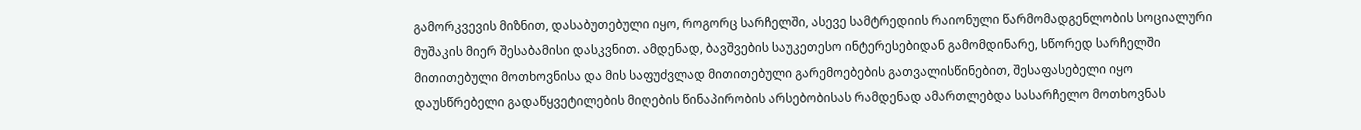გამორკვევის მიზნით, დასაბუთებული იყო, როგორც სარჩელში, ასევე სამტრედიის რაიონული წარმომადგენლობის სოციალური მუშაკის მიერ შესაბამისი დასკვნით. ამდენად, ბავშვების საუკეთესო ინტერესებიდან გამომდინარე, სწორედ სარჩელში მითითებული მოთხოვნისა და მის საფუძვლად მითითებული გარემოებების გათვალისწინებით, შესაფასებელი იყო დაუსწრებელი გადაწყვეტილების მიღების წინაპირობის არსებობისას რამდენად ამართლებდა სასარჩელო მოთხოვნას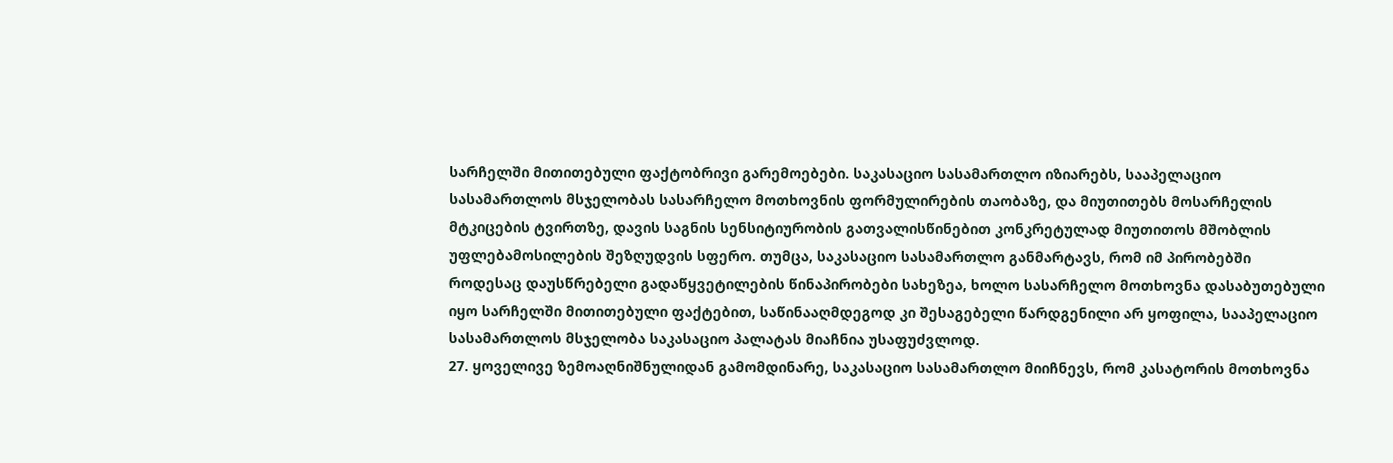სარჩელში მითითებული ფაქტობრივი გარემოებები. საკასაციო სასამართლო იზიარებს, სააპელაციო სასამართლოს მსჯელობას სასარჩელო მოთხოვნის ფორმულირების თაობაზე, და მიუთითებს მოსარჩელის მტკიცების ტვირთზე, დავის საგნის სენსიტიურობის გათვალისწინებით კონკრეტულად მიუთითოს მშობლის უფლებამოსილების შეზღუდვის სფერო. თუმცა, საკასაციო სასამართლო განმარტავს, რომ იმ პირობებში როდესაც დაუსწრებელი გადაწყვეტილების წინაპირობები სახეზეა, ხოლო სასარჩელო მოთხოვნა დასაბუთებული იყო სარჩელში მითითებული ფაქტებით, საწინააღმდეგოდ კი შესაგებელი წარდგენილი არ ყოფილა, სააპელაციო სასამართლოს მსჯელობა საკასაციო პალატას მიაჩნია უსაფუძვლოდ.
27. ყოველივე ზემოაღნიშნულიდან გამომდინარე, საკასაციო სასამართლო მიიჩნევს, რომ კასატორის მოთხოვნა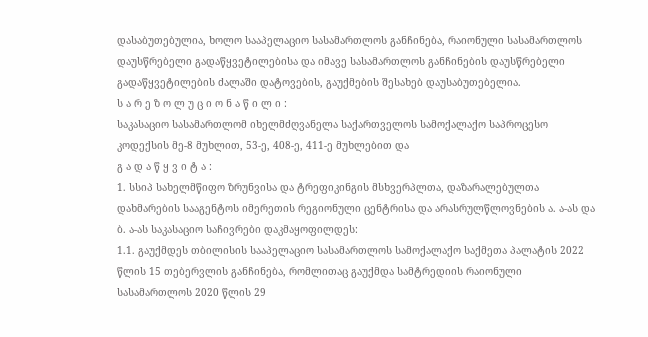დასაბუთებულია, ხოლო სააპელაციო სასამართლოს განჩინება, რაიონული სასამართლოს დაუსწრებელი გადაწყვეტილებისა და იმავე სასამართლოს განჩინების დაუსწრებელი გადაწყვეტილების ძალაში დატოვების, გაუქმების შესახებ დაუსაბუთებელია.
ს ა რ ე ზ ო ლ უ ც ი ო ნ ა წ ი ლ ი :
საკასაციო სასამართლომ იხელმძღვანელა საქართველოს სამოქალაქო საპროცესო კოდექსის მე-8 მუხლით, 53-ე, 408-ე, 411-ე მუხლებით და
გ ა დ ა წ ყ ვ ი ტ ა :
1. სსიპ სახელმწიფო ზრუნვისა და ტრეფიკინგის მსხვერპლთა, დაზარალებულთა დახმარების სააგენტოს იმერეთის რეგიონული ცენტრისა და არასრულწლოვნების ა. ა-ას და ბ. ა-ას საკასაციო საჩივრები დაკმაყოფილდეს:
1.1. გაუქმდეს თბილისის სააპელაციო სასამართლოს სამოქალაქო საქმეთა პალატის 2022 წლის 15 თებერვლის განჩინება, რომლითაც გაუქმდა სამტრედიის რაიონული სასამართლოს 2020 წლის 29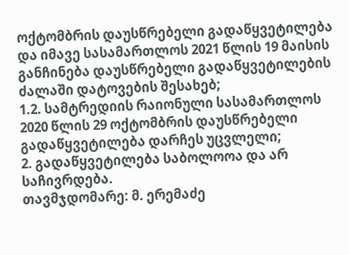ოქტომბრის დაუსწრებელი გადაწყვეტილება და იმავე სასამართლოს 2021 წლის 19 მაისის განჩინება დაუსწრებელი გადაწყვეტილების ძალაში დატოვების შესახებ;
1.2. სამტრედიის რაიონული სასამართლოს 2020 წლის 29 ოქტომბრის დაუსწრებელი გადაწყვეტილება დარჩეს უცვლელი;
2. გადაწყვეტილება საბოლოოა და არ საჩივრდება.
თავმჯდომარე: მ. ერემაძე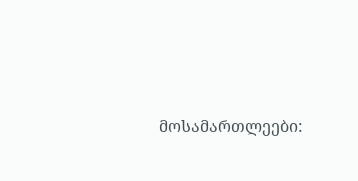მოსამართლეები: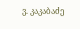ვ. კაკაბაძე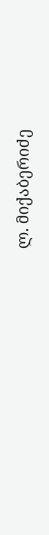ლ. მიქაბერიძე